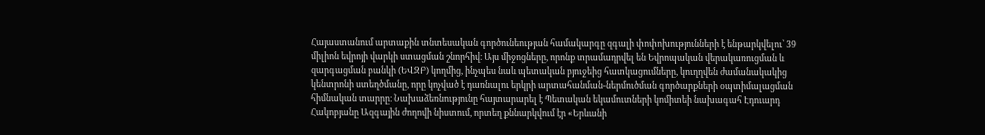Հայաստանում արտաքին տնտեսական գործունեության համակարգը զգալի փոփոխությունների է ենթարկվելու՝ 39 միլիոն եվրոյի վարկի ստացման շնորհիվ։ Այս միջոցները, որոնք տրամադրվել են Եվրոպական վերակառուցման և զարգացման բանկի (ԵՎԶԲ) կողմից, ինչպես նաև պետական բյուջեից հատկացումները, կուղղվեն ժամանակակից կենտրոնի ստեղծմանը, որը կոչված է դառնալու երկրի արտահանման-ներմուծման գործարքների օպտիմալացման հիմնական տարրը։ Նախաձեռնությունը հայտարարել է Պետական եկամուտների կոմիտեի նախագահ Էդուարդ Հակոբյանը Ազգային ժողովի նիստում, որտեղ քննարկվում էր «Երևանի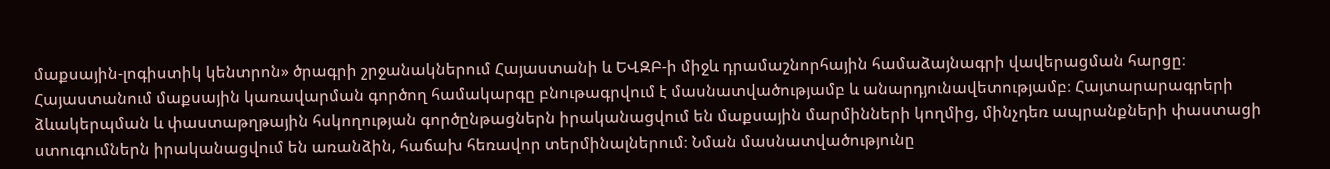մաքսային-լոգիստիկ կենտրոն» ծրագրի շրջանակներում Հայաստանի և ԵՎԶԲ-ի միջև դրամաշնորհային համաձայնագրի վավերացման հարցը։
Հայաստանում մաքսային կառավարման գործող համակարգը բնութագրվում է մասնատվածությամբ և անարդյունավետությամբ։ Հայտարարագրերի ձևակերպման և փաստաթղթային հսկողության գործընթացներն իրականացվում են մաքսային մարմինների կողմից, մինչդեռ ապրանքների փաստացի ստուգումներն իրականացվում են առանձին, հաճախ հեռավոր տերմինալներում։ Նման մասնատվածությունը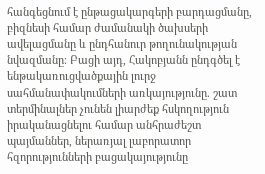հանգեցնում է ընթացակարգերի բարդացմանը, բիզնեսի համար ժամանակի ծախսերի ավելացմանը և ընդհանուր թողունակության նվազմանը։ Բացի այդ, Հակոբյանն ընդգծել է ենթակառուցվածքային լուրջ սահմանափակումների առկայությունը. շատ տերմինալներ չունեն լիարժեք հսկողություն իրականացնելու համար անհրաժեշտ պայմաններ, ներառյալ լաբորատոր հզորությունների բացակայությունը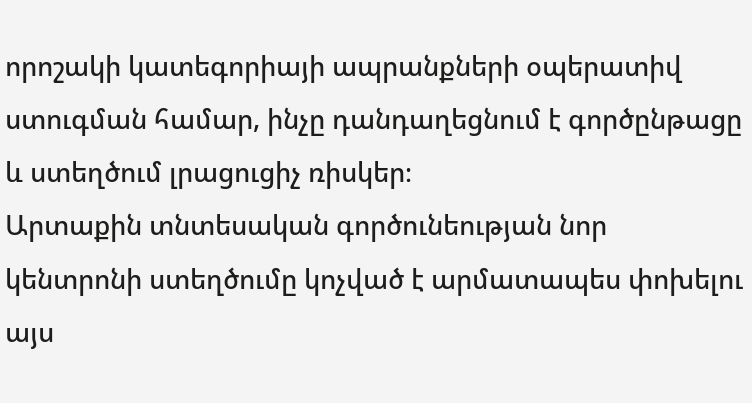որոշակի կատեգորիայի ապրանքների օպերատիվ ստուգման համար, ինչը դանդաղեցնում է գործընթացը և ստեղծում լրացուցիչ ռիսկեր։
Արտաքին տնտեսական գործունեության նոր կենտրոնի ստեղծումը կոչված է արմատապես փոխելու այս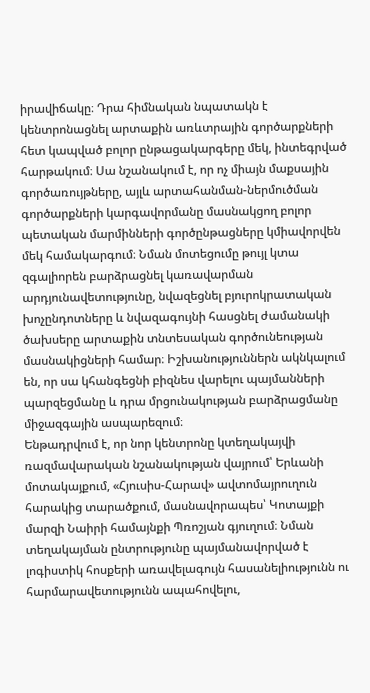իրավիճակը։ Դրա հիմնական նպատակն է կենտրոնացնել արտաքին առևտրային գործարքների հետ կապված բոլոր ընթացակարգերը մեկ, ինտեգրված հարթակում։ Սա նշանակում է, որ ոչ միայն մաքսային գործառույթները, այլև արտահանման-ներմուծման գործարքների կարգավորմանը մասնակցող բոլոր պետական մարմինների գործընթացները կմիավորվեն մեկ համակարգում։ Նման մոտեցումը թույլ կտա զգալիորեն բարձրացնել կառավարման արդյունավետությունը, նվազեցնել բյուրոկրատական խոչընդոտները և նվազագույնի հասցնել ժամանակի ծախսերը արտաքին տնտեսական գործունեության մասնակիցների համար։ Իշխանություններն ակնկալում են, որ սա կհանգեցնի բիզնես վարելու պայմանների պարզեցմանը և դրա մրցունակության բարձրացմանը միջազգային ասպարեզում։
Ենթադրվում է, որ նոր կենտրոնը կտեղակայվի ռազմավարական նշանակության վայրում՝ Երևանի մոտակայքում, «Հյուսիս-Հարավ» ավտոմայրուղուն հարակից տարածքում, մասնավորապես՝ Կոտայքի մարզի Նաիրի համայնքի Պռոշյան գյուղում։ Նման տեղակայման ընտրությունը պայմանավորված է լոգիստիկ հոսքերի առավելագույն հասանելիությունն ու հարմարավետությունն ապահովելու,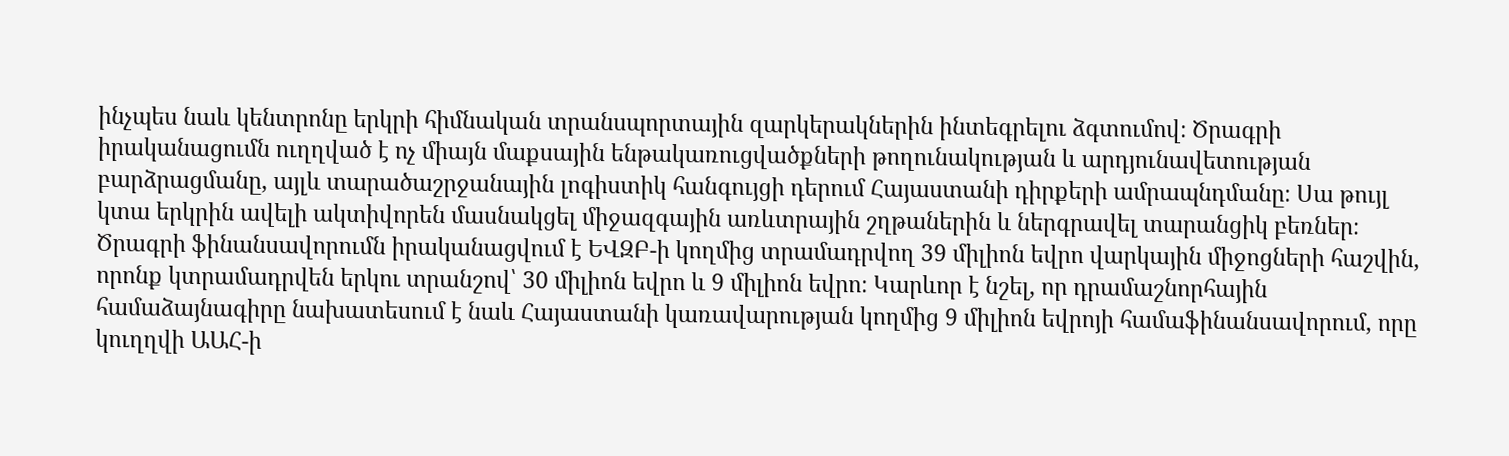ինչպես նաև կենտրոնը երկրի հիմնական տրանսպորտային զարկերակներին ինտեգրելու ձգտումով։ Ծրագրի իրականացումն ուղղված է ոչ միայն մաքսային ենթակառուցվածքների թողունակության և արդյունավետության բարձրացմանը, այլև տարածաշրջանային լոգիստիկ հանգույցի դերում Հայաստանի դիրքերի ամրապնդմանը։ Սա թույլ կտա երկրին ավելի ակտիվորեն մասնակցել միջազգային առևտրային շղթաներին և ներգրավել տարանցիկ բեռներ։
Ծրագրի ֆինանսավորումն իրականացվում է ԵՎԶԲ-ի կողմից տրամադրվող 39 միլիոն եվրո վարկային միջոցների հաշվին, որոնք կտրամադրվեն երկու տրանշով՝ 30 միլիոն եվրո և 9 միլիոն եվրո։ Կարևոր է նշել, որ դրամաշնորհային համաձայնագիրը նախատեսում է նաև Հայաստանի կառավարության կողմից 9 միլիոն եվրոյի համաֆինանսավորում, որը կուղղվի ԱԱՀ-ի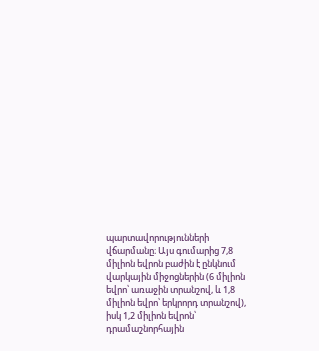պարտավորությունների վճարմանը։ Այս գումարից 7,8 միլիոն եվրոն բաժին է ընկնում վարկային միջոցներին (6 միլիոն եվրո՝ առաջին տրանշով, և 1,8 միլիոն եվրո՝ երկրորդ տրանշով), իսկ 1,2 միլիոն եվրոն՝ դրամաշնորհային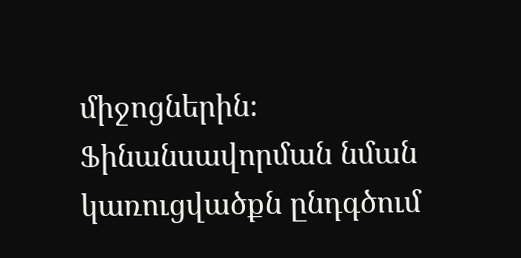միջոցներին։ Ֆինանսավորման նման կառուցվածքն ընդգծում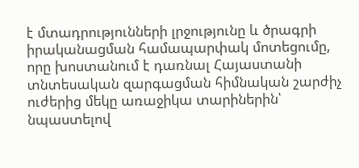է մտադրությունների լրջությունը և ծրագրի իրականացման համապարփակ մոտեցումը, որը խոստանում է դառնալ Հայաստանի տնտեսական զարգացման հիմնական շարժիչ ուժերից մեկը առաջիկա տարիներին՝ նպաստելով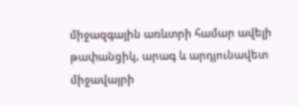միջազգային առևտրի համար ավելի թափանցիկ, արագ և արդյունավետ միջավայրի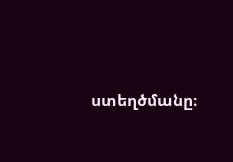ստեղծմանը։